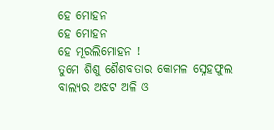ହେ ମୋହନ
ହେ ମୋହନ
ହେ ମୂରଲିମୋହନ !
ତୁମେ ଶିଶୁ ଶୈଶବତାର କୋମଳ ସ୍ନେହଫୁଲ
ବାଲ୍ୟର ଅଝଟ ଅଳି ଓ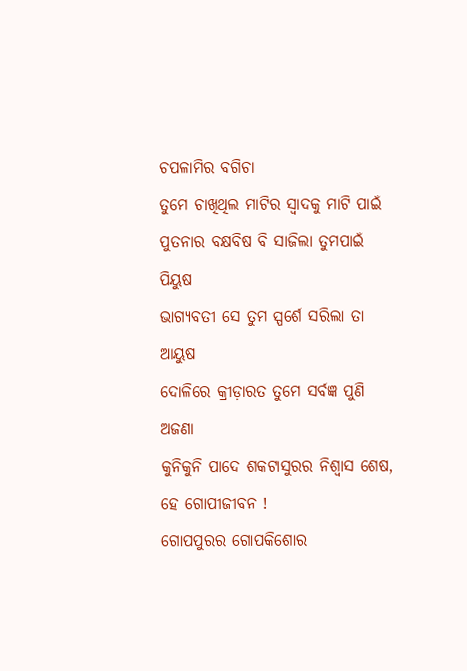ଚପଳାମିର ବଗିଚା
ତୁମେ ଚାଖିଥିଲ ମାଟିର ସ୍ୱାଦକୁ ମାଟି ପାଇଁ
ପୁତନାର ବକ୍ଷବିଷ ବି ସାଜିଲା ତୁମପାଇଁ ପିୟୁଷ
ଭାଗ୍ୟବତୀ ସେ ତୁମ ସ୍ପର୍ଶେ ସରିଲା ତା ଆୟୁଷ
ଦୋଳିରେ କ୍ରୀଡ଼ାରତ ତୁମେ ସର୍ବଜ୍ଞ ପୁଣି ଅଜଣା
କୁନିକୁନି ପାଦେ ଶକଟାସୁରର ନିଶ୍ୱାସ ଶେଷ,
ହେ ଗୋପୀଜୀବନ !
ଗୋପପୁରର ଗୋପକିଶୋର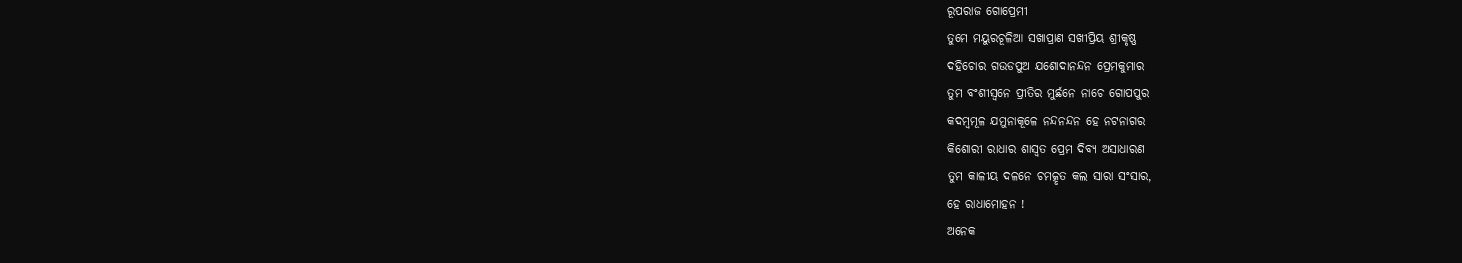ରୂପରାଜ ଗୋପ୍ରେମୀ
ତୁମେ ମୟୁରଚୂଳିଆ ସଖାପ୍ରାଣ ସଖୀପ୍ରିୟ ଶ୍ରୀକୃଷ୍ଣ
ଦହିଚୋର ଗଉଡପୁଅ ଯଶୋଦାନନ୍ଦନ ପ୍ରେମକୁମାର
ତୁମ ବଂଶୀସ୍ୱନେ ପ୍ରୀତିର ମୁର୍ଛନେ ନାଚେ ଗୋପପୁର
କଦମ୍ବମୂଳ ଯମୁନାକୂଳେ ନନ୍ଦନନ୍ଦନ ହେ ନଟନାଗର
କିଶୋରୀ ରାଧାର ଶାସ୍ୱତ ପ୍ରେମ ଦିବ୍ୟ ଅସାଧାରଣ
ତୁମ କାଳୀୟ ଦଳନେ ଚମତ୍କୃତ କଲ ସାରା ସଂସାର,
ହେ ରାଧାମୋହନ !
ଅନେକ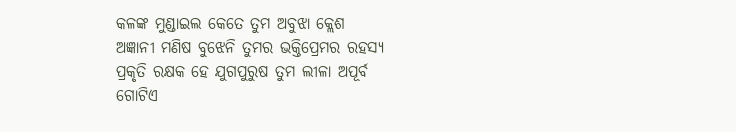କଳଙ୍କ ମୁଣ୍ଡାଇଲ କେତେ ତୁମ ଅବୁଝା କ୍ଲେଶ
ଅଜ୍ଞାନୀ ମଣିଷ ବୁଝେନି ତୁମର ଭକ୍ତିପ୍ରେମର ରହସ୍ଯ
ପ୍ରକୃତି ରକ୍ଷକ ହେ ଯୁଗପୁରୁଷ ତୁମ ଲୀଳା ଅପୂର୍ବ
ଗୋଟିଏ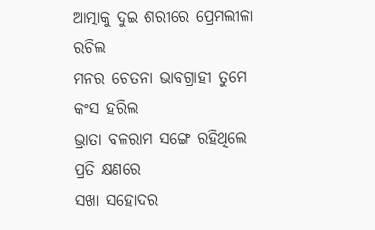ଆତ୍ମାକୁ ଦୁଇ ଶରୀରେ ପ୍ରେମଲୀଳା ରଚିଲ
ମନର ଚେତନା ଭାବଗ୍ରାହୀ ତୁମେ କଂସ ହରିଲ
ଭ୍ରାତା ବଳରାମ ସଙ୍ଗେ ରହିଥିଲେ ପ୍ରତି କ୍ଷଣରେ
ସଖା ସହୋଦର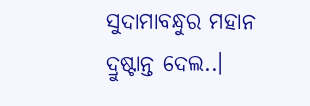ସୁଦାମାବନ୍ଧୁର ମହାନ ଦ୍ରୁଷ୍ଟାନ୍ତ ଦେଲ..।